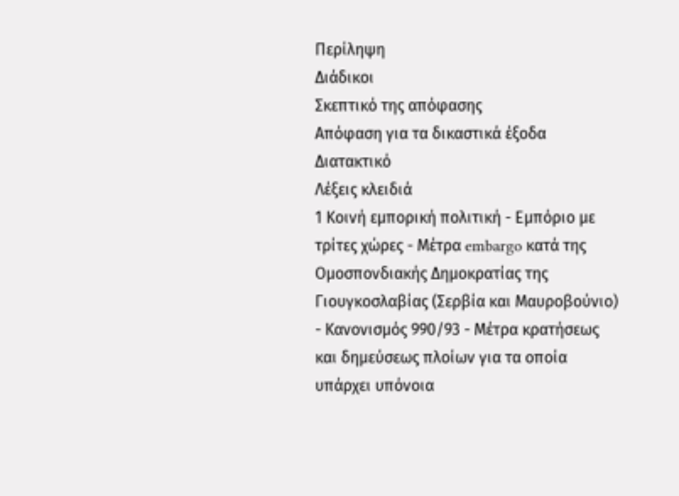Περίληψη
Διάδικοι
Σκεπτικό της απόφασης
Απόφαση για τα δικαστικά έξοδα
Διατακτικό
Λέξεις κλειδιά
1 Κοινή εμπορική πολιτική - Εμπόριο με τρίτες χώρες - Μέτρα embargo κατά της Ομοσπονδιακής Δημοκρατίας της Γιουγκοσλαβίας (Σερβία και Μαυροβούνιο) - Κανονισμός 990/93 - Μέτρα κρατήσεως και δημεύσεως πλοίων για τα οποία υπάρχει υπόνοια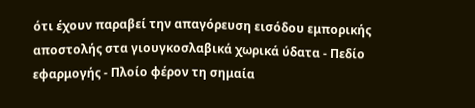ότι έχουν παραβεί την απαγόρευση εισόδου εμπορικής αποστολής στα γιουγκοσλαβικά χωρικά ύδατα - Πεδίο εφαρμογής - Πλοίο φέρον τη σημαία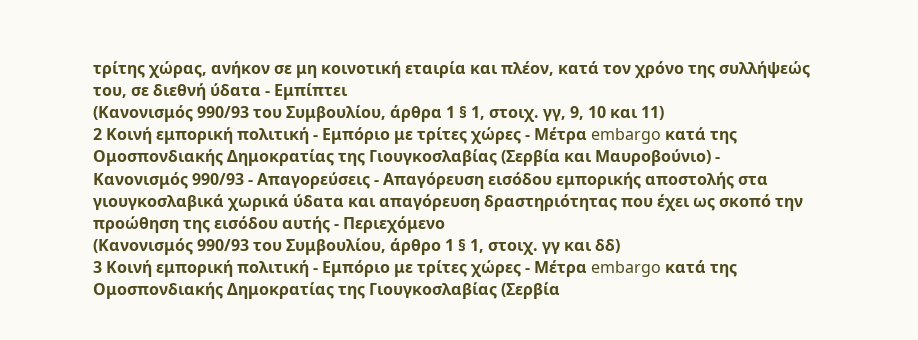τρίτης χώρας, ανήκον σε μη κοινοτική εταιρία και πλέον, κατά τον χρόνο της συλλήψεώς του, σε διεθνή ύδατα - Εμπίπτει
(Κανονισμός 990/93 του Συμβουλίου, άρθρα 1 § 1, στοιχ. γγ, 9, 10 και 11)
2 Κοινή εμπορική πολιτική - Εμπόριο με τρίτες χώρες - Μέτρα embargo κατά της Ομοσπονδιακής Δημοκρατίας της Γιουγκοσλαβίας (Σερβία και Μαυροβούνιο) - Κανονισμός 990/93 - Απαγορεύσεις - Απαγόρευση εισόδου εμπορικής αποστολής στα γιουγκοσλαβικά χωρικά ύδατα και απαγόρευση δραστηριότητας που έχει ως σκοπό την προώθηση της εισόδου αυτής - Περιεχόμενο
(Κανονισμός 990/93 του Συμβουλίου, άρθρο 1 § 1, στοιχ. γγ και δδ)
3 Κοινή εμπορική πολιτική - Εμπόριο με τρίτες χώρες - Μέτρα embargo κατά της Ομοσπονδιακής Δημοκρατίας της Γιουγκοσλαβίας (Σερβία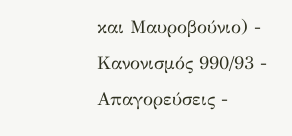και Μαυροβούνιο) - Κανονισμός 990/93 - Απαγορεύσεις -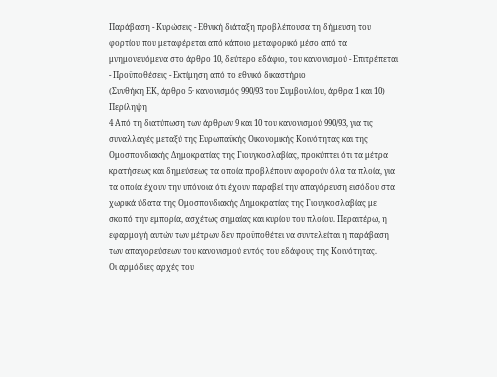Παράβαση - Κυρώσεις - Εθνική διάταξη προβλέπουσα τη δήμευση του φορτίου που μεταφέρεται από κάποιο μεταφορικό μέσο από τα μνημονευόμενα στο άρθρο 10, δεύτερο εδάφιο, του κανονισμού - Επιτρέπεται - Προϋποθέσεις - Εκτίμηση από το εθνικό δικαστήριο
(Συνθήκη ΕΚ, άρθρο 5· κανονισμός 990/93 του Συμβουλίου, άρθρα 1 και 10)
Περίληψη
4 Από τη διατύπωση των άρθρων 9 και 10 του κανονισμού 990/93, για τις συναλλαγές μεταξύ της Ευρωπαϋκής Οικονομικής Κοινότητας και της Ομοσπονδιακής Δημοκρατίας της Γιουγκοσλαβίας, προκύπτει ότι τα μέτρα κρατήσεως και δημεύσεως τα οποία προβλέπουν αφορούν όλα τα πλοία, για τα οποία έχουν την υπόνοια ότι έχουν παραβεί την απαγόρευση εισόδου στα χωρικά ύδατα της Ομοσπονδιακής Δημοκρατίας της Γιουγκοσλαβίας με σκοπό την εμπορία, ασχέτως σημαίας και κυρίου του πλοίου. Περαιτέρω, η εφαρμογή αυτών των μέτρων δεν προϋποθέτει να συντελείται η παράβαση των απαγορεύσεων του κανονισμού εντός του εδάφους της Κοινότητας.
Οι αρμόδιες αρχές του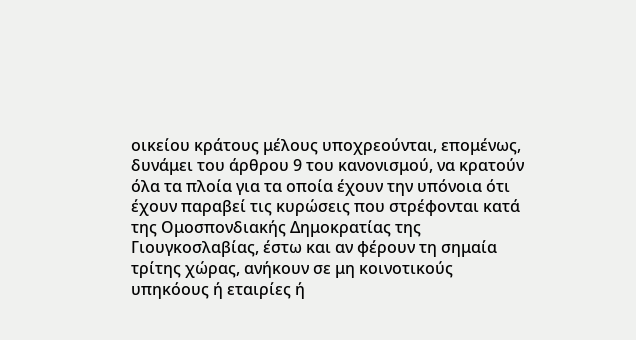οικείου κράτους μέλους υποχρεούνται, επομένως, δυνάμει του άρθρου 9 του κανονισμού, να κρατούν όλα τα πλοία για τα οποία έχουν την υπόνοια ότι έχουν παραβεί τις κυρώσεις που στρέφονται κατά της Ομοσπονδιακής Δημοκρατίας της Γιουγκοσλαβίας, έστω και αν φέρουν τη σημαία τρίτης χώρας, ανήκουν σε μη κοινοτικούς υπηκόους ή εταιρίες ή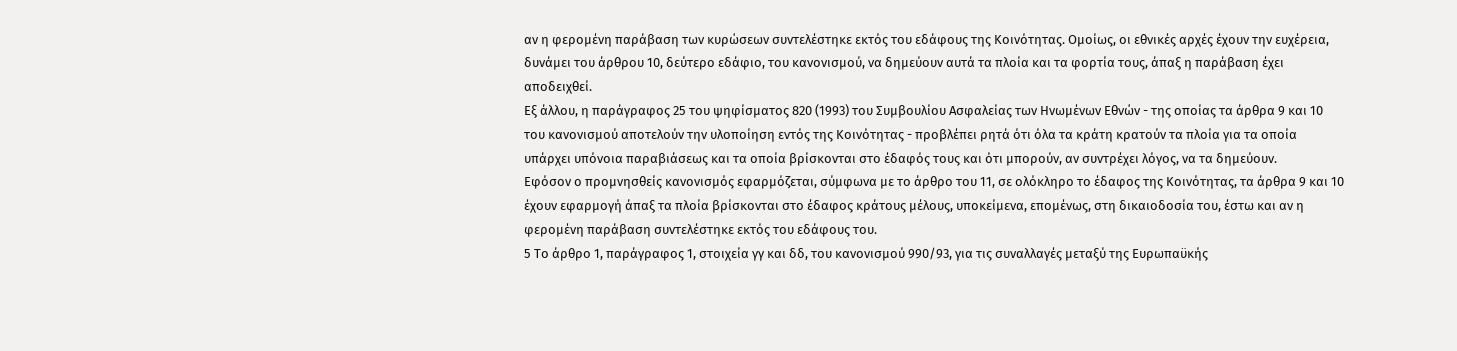αν η φερομένη παράβαση των κυρώσεων συντελέστηκε εκτός του εδάφους της Κοινότητας. Ομοίως, οι εθνικές αρχές έχουν την ευχέρεια, δυνάμει του άρθρου 10, δεύτερο εδάφιο, του κανονισμού, να δημεύουν αυτά τα πλοία και τα φορτία τους, άπαξ η παράβαση έχει αποδειχθεί.
Εξ άλλου, η παράγραφος 25 του ψηφίσματος 820 (1993) του Συμβουλίου Ασφαλείας των Ηνωμένων Εθνών - της οποίας τα άρθρα 9 και 10 του κανονισμού αποτελούν την υλοποίηση εντός της Κοινότητας - προβλέπει ρητά ότι όλα τα κράτη κρατούν τα πλοία για τα οποία υπάρχει υπόνοια παραβιάσεως και τα οποία βρίσκονται στο έδαφός τους και ότι μπορούν, αν συντρέχει λόγος, να τα δημεύουν.
Εφόσον ο προμνησθείς κανονισμός εφαρμόζεται, σύμφωνα με το άρθρο του 11, σε ολόκληρο το έδαφος της Κοινότητας, τα άρθρα 9 και 10 έχουν εφαρμογή άπαξ τα πλοία βρίσκονται στο έδαφος κράτους μέλους, υποκείμενα, επομένως, στη δικαιοδοσία του, έστω και αν η φερομένη παράβαση συντελέστηκε εκτός του εδάφους του.
5 Το άρθρο 1, παράγραφος 1, στοιχεία γγ και δδ, του κανονισμού 990/93, για τις συναλλαγές μεταξύ της Ευρωπαϋκής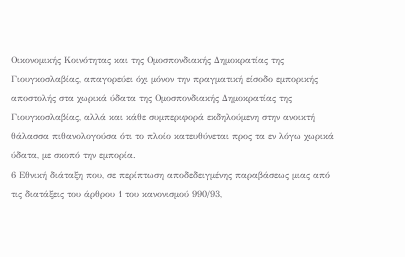Οικονομικής Κοινότητας και της Ομοσπονδιακής Δημοκρατίας της Γιουγκοσλαβίας, απαγορεύει όχι μόνον την πραγματική είσοδο εμπορικής αποστολής στα χωρικά ύδατα της Ομοσπονδιακής Δημοκρατίας της Γιουγκοσλαβίας, αλλά και κάθε συμπεριφορά εκδηλούμενη στην ανοικτή θάλασσα πιθανολογούσα ότι το πλοίο κατευθύνεται προς τα εν λόγω χωρικά ύδατα, με σκοπό την εμπορία.
6 Εθνική διάταξη που, σε περίπτωση αποδεδειγμένης παραβάσεως μιας από τις διατάξεις του άρθρου 1 του κανονισμού 990/93,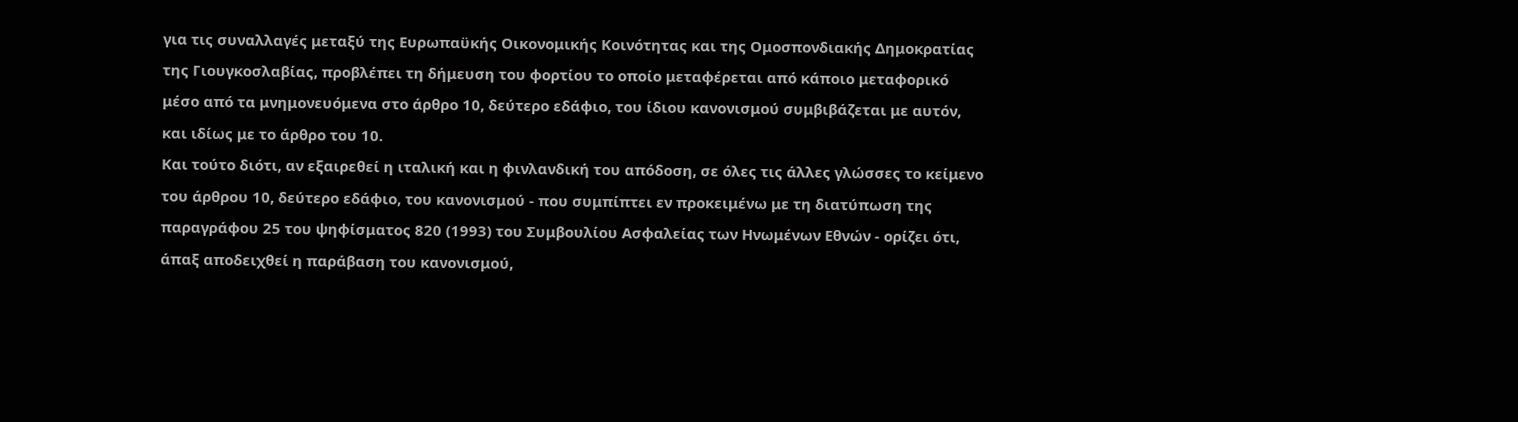για τις συναλλαγές μεταξύ της Ευρωπαϋκής Οικονομικής Κοινότητας και της Ομοσπονδιακής Δημοκρατίας της Γιουγκοσλαβίας, προβλέπει τη δήμευση του φορτίου το οποίο μεταφέρεται από κάποιο μεταφορικό μέσο από τα μνημονευόμενα στο άρθρο 10, δεύτερο εδάφιο, του ίδιου κανονισμού συμβιβάζεται με αυτόν, και ιδίως με το άρθρο του 10.
Και τούτο διότι, αν εξαιρεθεί η ιταλική και η φινλανδική του απόδοση, σε όλες τις άλλες γλώσσες το κείμενο του άρθρου 10, δεύτερο εδάφιο, του κανονισμού - που συμπίπτει εν προκειμένω με τη διατύπωση της παραγράφου 25 του ψηφίσματος 820 (1993) του Συμβουλίου Ασφαλείας των Ηνωμένων Εθνών - ορίζει ότι, άπαξ αποδειχθεί η παράβαση του κανονισμού,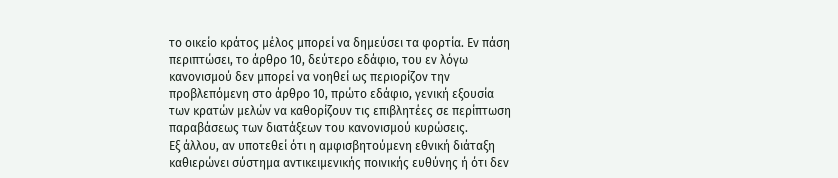το οικείο κράτος μέλος μπορεί να δημεύσει τα φορτία. Εν πάση περιπτώσει, το άρθρο 10, δεύτερο εδάφιο, του εν λόγω κανονισμού δεν μπορεί να νοηθεί ως περιορίζον την προβλεπόμενη στο άρθρο 10, πρώτο εδάφιο, γενική εξουσία των κρατών μελών να καθορίζουν τις επιβλητέες σε περίπτωση παραβάσεως των διατάξεων του κανονισμού κυρώσεις.
Εξ άλλου, αν υποτεθεί ότι η αμφισβητούμενη εθνική διάταξη καθιερώνει σύστημα αντικειμενικής ποινικής ευθύνης ή ότι δεν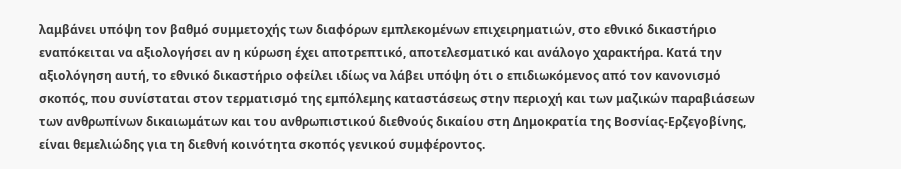λαμβάνει υπόψη τον βαθμό συμμετοχής των διαφόρων εμπλεκομένων επιχειρηματιών, στο εθνικό δικαστήριο εναπόκειται να αξιολογήσει αν η κύρωση έχει αποτρεπτικό, αποτελεσματικό και ανάλογο χαρακτήρα. Κατά την αξιολόγηση αυτή, το εθνικό δικαστήριο οφείλει ιδίως να λάβει υπόψη ότι ο επιδιωκόμενος από τον κανονισμό σκοπός, που συνίσταται στον τερματισμό της εμπόλεμης καταστάσεως στην περιοχή και των μαζικών παραβιάσεων των ανθρωπίνων δικαιωμάτων και του ανθρωπιστικού διεθνούς δικαίου στη Δημοκρατία της Βοσνίας-Ερζεγοβίνης, είναι θεμελιώδης για τη διεθνή κοινότητα σκοπός γενικού συμφέροντος.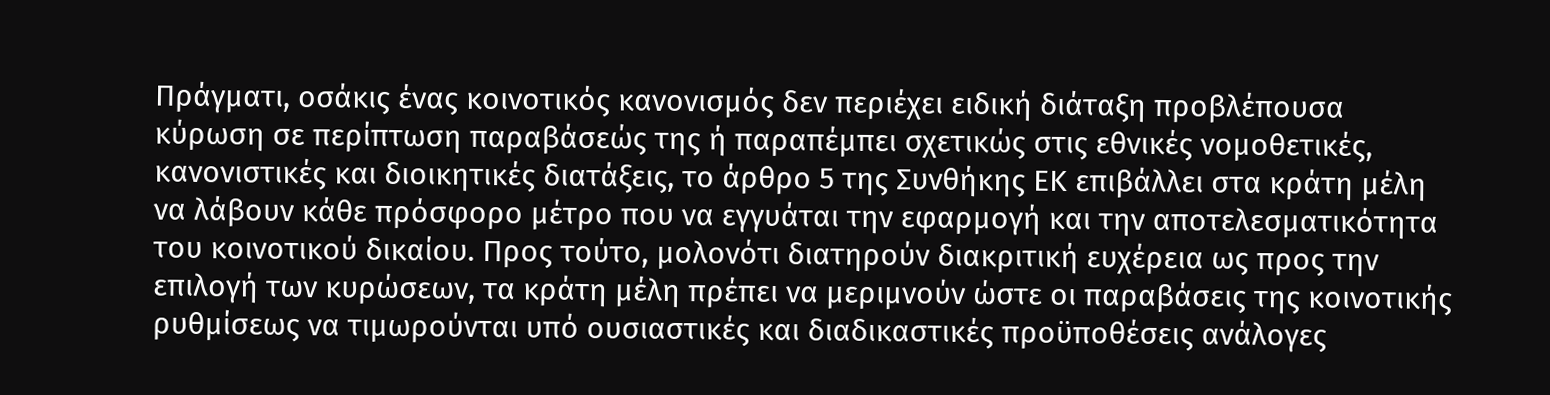Πράγματι, οσάκις ένας κοινοτικός κανονισμός δεν περιέχει ειδική διάταξη προβλέπουσα κύρωση σε περίπτωση παραβάσεώς της ή παραπέμπει σχετικώς στις εθνικές νομοθετικές, κανονιστικές και διοικητικές διατάξεις, το άρθρο 5 της Συνθήκης ΕΚ επιβάλλει στα κράτη μέλη να λάβουν κάθε πρόσφορο μέτρο που να εγγυάται την εφαρμογή και την αποτελεσματικότητα του κοινοτικού δικαίου. Προς τούτο, μολονότι διατηρούν διακριτική ευχέρεια ως προς την επιλογή των κυρώσεων, τα κράτη μέλη πρέπει να μεριμνούν ώστε οι παραβάσεις της κοινοτικής ρυθμίσεως να τιμωρούνται υπό ουσιαστικές και διαδικαστικές προϋποθέσεις ανάλογες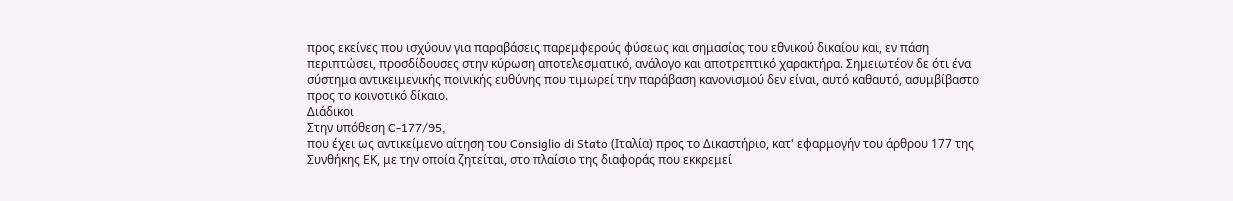προς εκείνες που ισχύουν για παραβάσεις παρεμφερούς φύσεως και σημασίας του εθνικού δικαίου και, εν πάση περιπτώσει, προσδίδουσες στην κύρωση αποτελεσματικό, ανάλογο και αποτρεπτικό χαρακτήρα. Σημειωτέον δε ότι ένα σύστημα αντικειμενικής ποινικής ευθύνης που τιμωρεί την παράβαση κανονισμού δεν είναι, αυτό καθαυτό, ασυμβίβαστο προς το κοινοτικό δίκαιο.
Διάδικοι
Στην υπόθεση C-177/95,
που έχει ως αντικείμενο αίτηση του Consiglio di Stato (Ιταλία) προς το Δικαστήριο, κατ' εφαρμογήν του άρθρου 177 της Συνθήκης ΕΚ, με την οποία ζητείται, στο πλαίσιο της διαφοράς που εκκρεμεί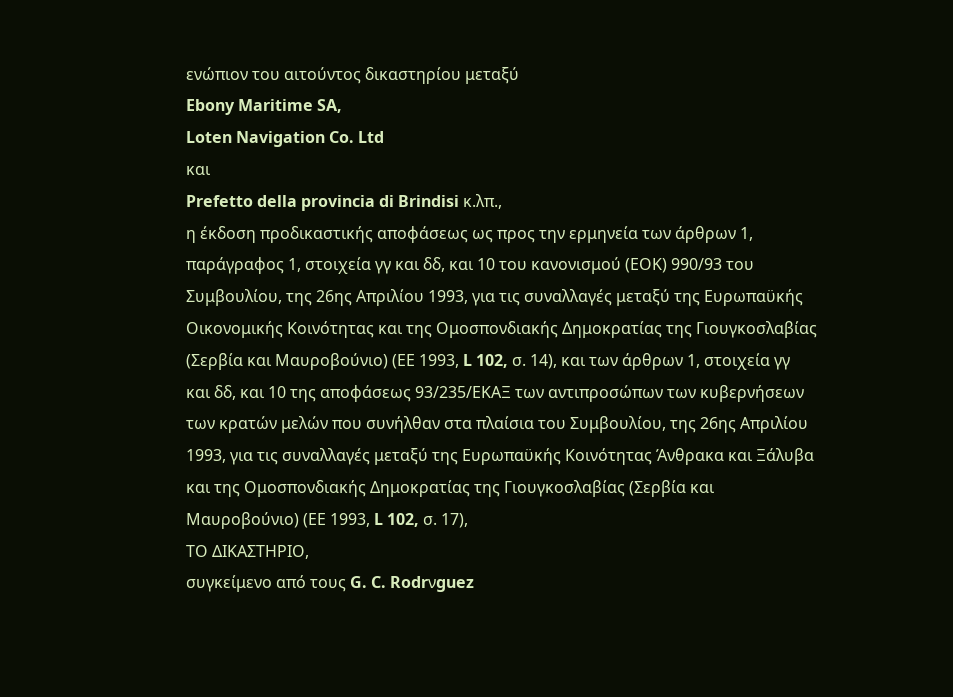ενώπιον του αιτούντος δικαστηρίου μεταξύ
Ebony Maritime SA,
Loten Navigation Co. Ltd
και
Prefetto della provincia di Brindisi κ.λπ.,
η έκδοση προδικαστικής αποφάσεως ως προς την ερμηνεία των άρθρων 1, παράγραφος 1, στοιχεία γγ και δδ, και 10 του κανονισμού (ΕΟΚ) 990/93 του Συμβουλίου, της 26ης Απριλίου 1993, για τις συναλλαγές μεταξύ της Ευρωπαϋκής Οικονομικής Κοινότητας και της Ομοσπονδιακής Δημοκρατίας της Γιουγκοσλαβίας (Σερβία και Μαυροβούνιο) (ΕΕ 1993, L 102, σ. 14), και των άρθρων 1, στοιχεία γγ και δδ, και 10 της αποφάσεως 93/235/ΕΚΑΞ των αντιπροσώπων των κυβερνήσεων των κρατών μελών που συνήλθαν στα πλαίσια του Συμβουλίου, της 26ης Απριλίου 1993, για τις συναλλαγές μεταξύ της Ευρωπαϋκής Κοινότητας Άνθρακα και Ξάλυβα και της Ομοσπονδιακής Δημοκρατίας της Γιουγκοσλαβίας (Σερβία και Μαυροβούνιο) (ΕΕ 1993, L 102, σ. 17),
ΤΟ ΔΙΚΑΣΤΗΡΙΟ,
συγκείμενο από τους G. C. Rodrνguez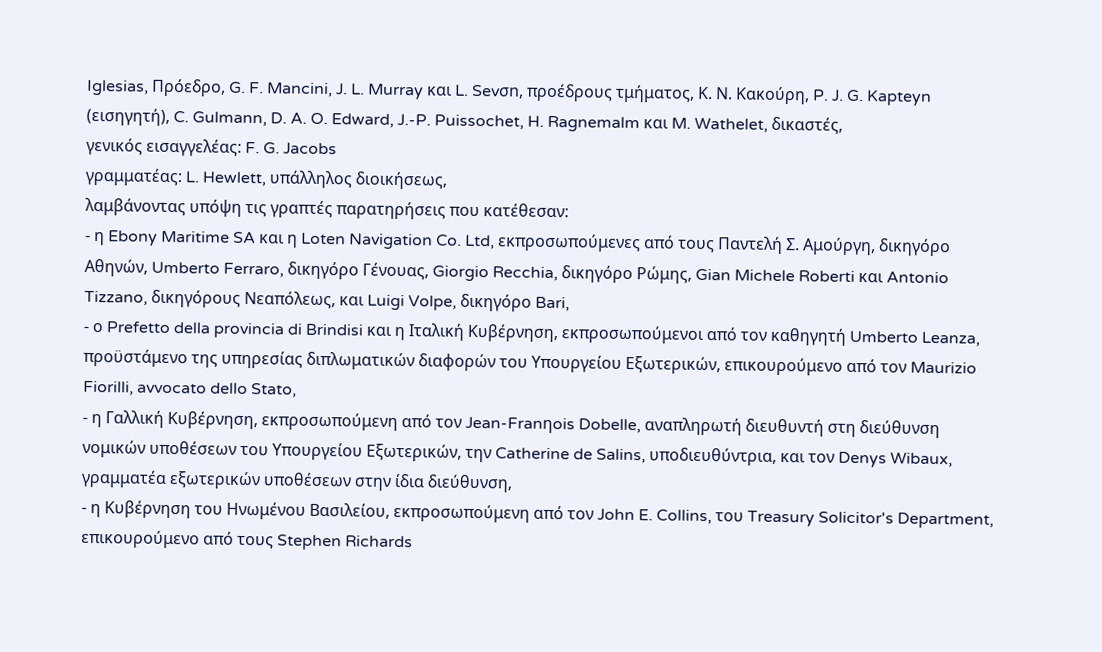Iglesias, Πρόεδρο, G. F. Mancini, J. L. Murray και L. Sevσn, προέδρους τμήματος, Κ. Ν. Κακούρη, P. J. G. Kapteyn (εισηγητή), C. Gulmann, D. A. O. Edward, J.-P. Puissochet, H. Ragnemalm και M. Wathelet, δικαστές,
γενικός εισαγγελέας: F. G. Jacobs
γραμματέας: L. Hewlett, υπάλληλος διοικήσεως,
λαμβάνοντας υπόψη τις γραπτές παρατηρήσεις που κατέθεσαν:
- η Ebony Maritime SA και η Loten Navigation Co. Ltd, εκπροσωπούμενες από τους Παντελή Σ. Αμούργη, δικηγόρο Αθηνών, Umberto Ferraro, δικηγόρο Γένουας, Giorgio Recchia, δικηγόρο Ρώμης, Gian Michele Roberti και Antonio Tizzano, δικηγόρους Νεαπόλεως, και Luigi Volpe, δικηγόρο Bari,
- ο Prefetto della provincia di Brindisi και η Ιταλική Κυβέρνηση, εκπροσωπούμενοι από τον καθηγητή Umberto Leanza, προϋστάμενο της υπηρεσίας διπλωματικών διαφορών του Υπουργείου Εξωτερικών, επικουρούμενο από τον Maurizio Fiorilli, avvocato dello Stato,
- η Γαλλική Κυβέρνηση, εκπροσωπούμενη από τον Jean-Franηois Dobelle, αναπληρωτή διευθυντή στη διεύθυνση νομικών υποθέσεων του Υπουργείου Εξωτερικών, την Catherine de Salins, υποδιευθύντρια, και τον Denys Wibaux, γραμματέα εξωτερικών υποθέσεων στην ίδια διεύθυνση,
- η Κυβέρνηση του Ηνωμένου Βασιλείου, εκπροσωπούμενη από τον John E. Collins, του Treasury Solicitor's Department, επικουρούμενο από τους Stephen Richards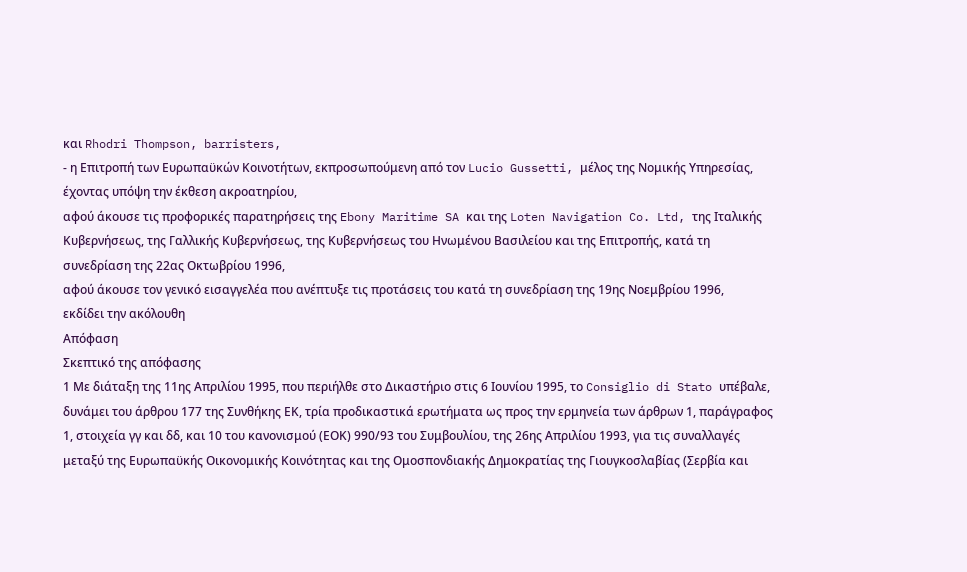και Rhodri Thompson, barristers,
- η Επιτροπή των Ευρωπαϋκών Κοινοτήτων, εκπροσωπούμενη από τον Lucio Gussetti, μέλος της Νομικής Υπηρεσίας,
έχοντας υπόψη την έκθεση ακροατηρίου,
αφού άκουσε τις προφορικές παρατηρήσεις της Ebony Maritime SA και της Loten Navigation Co. Ltd, της Ιταλικής Κυβερνήσεως, της Γαλλικής Κυβερνήσεως, της Κυβερνήσεως του Ηνωμένου Βασιλείου και της Επιτροπής, κατά τη συνεδρίαση της 22ας Οκτωβρίου 1996,
αφού άκουσε τον γενικό εισαγγελέα που ανέπτυξε τις προτάσεις του κατά τη συνεδρίαση της 19ης Νοεμβρίου 1996,
εκδίδει την ακόλουθη
Απόφαση
Σκεπτικό της απόφασης
1 Με διάταξη της 11ης Απριλίου 1995, που περιήλθε στο Δικαστήριο στις 6 Ιουνίου 1995, το Consiglio di Stato υπέβαλε, δυνάμει του άρθρου 177 της Συνθήκης ΕΚ, τρία προδικαστικά ερωτήματα ως προς την ερμηνεία των άρθρων 1, παράγραφος 1, στοιχεία γγ και δδ, και 10 του κανονισμού (ΕΟΚ) 990/93 του Συμβουλίου, της 26ης Απριλίου 1993, για τις συναλλαγές μεταξύ της Ευρωπαϋκής Οικονομικής Κοινότητας και της Ομοσπονδιακής Δημοκρατίας της Γιουγκοσλαβίας (Σερβία και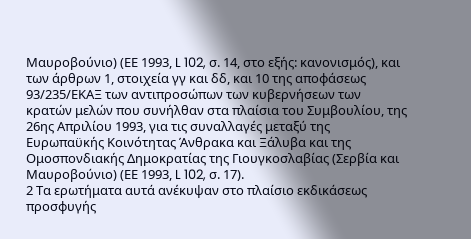Μαυροβούνιο) (ΕΕ 1993, L 102, σ. 14, στο εξής: κανονισμός), και των άρθρων 1, στοιχεία γγ και δδ, και 10 της αποφάσεως 93/235/ΕΚΑΞ των αντιπροσώπων των κυβερνήσεων των κρατών μελών που συνήλθαν στα πλαίσια του Συμβουλίου, της 26ης Απριλίου 1993, για τις συναλλαγές μεταξύ της Ευρωπαϋκής Κοινότητας Άνθρακα και Ξάλυβα και της Ομοσπονδιακής Δημοκρατίας της Γιουγκοσλαβίας (Σερβία και Μαυροβούνιο) (ΕΕ 1993, L 102, σ. 17).
2 Τα ερωτήματα αυτά ανέκυψαν στο πλαίσιο εκδικάσεως προσφυγής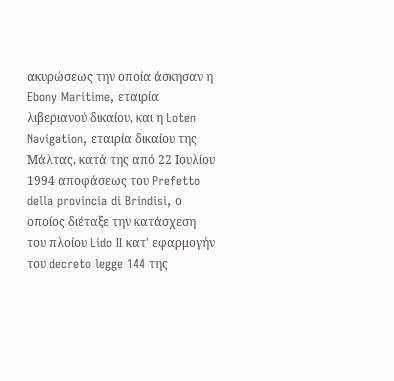ακυρώσεως την οποία άσκησαν η Ebony Maritime, εταιρία λιβεριανού δικαίου, και η Loten Navigation, εταιρία δικαίου της Μάλτας, κατά της από 22 Ιουλίου 1994 αποφάσεως του Prefetto della provincia di Brindisi, ο οποίος διέταξε την κατάσχεση του πλοίου Lido II κατ' εφαρμογήν του decreto legge 144 της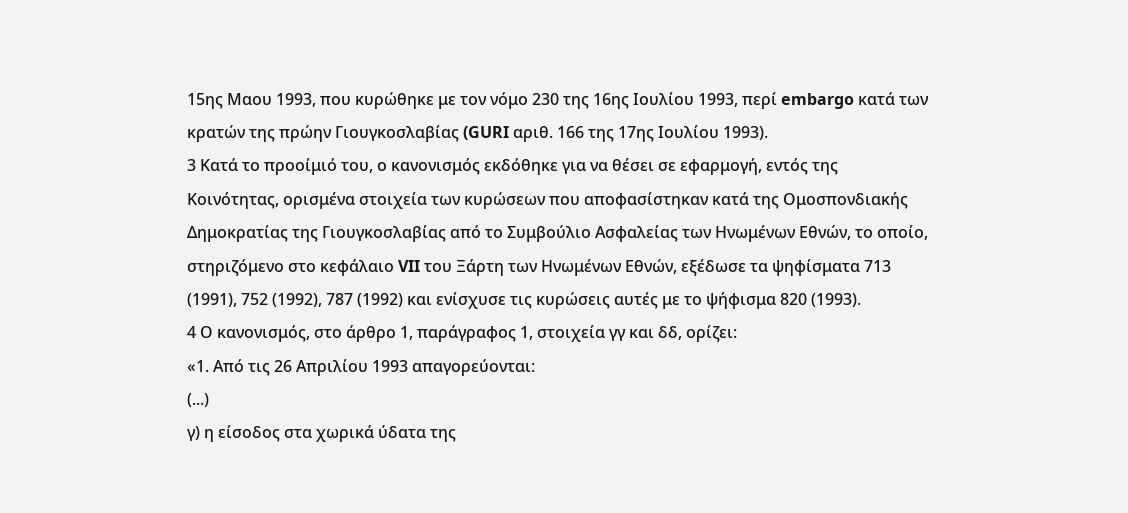15ης Μαου 1993, που κυρώθηκε με τον νόμο 230 της 16ης Ιουλίου 1993, περί embargo κατά των κρατών της πρώην Γιουγκοσλαβίας (GURI αριθ. 166 της 17ης Ιουλίου 1993).
3 Κατά το προοίμιό του, ο κανονισμός εκδόθηκε για να θέσει σε εφαρμογή, εντός της Κοινότητας, ορισμένα στοιχεία των κυρώσεων που αποφασίστηκαν κατά της Ομοσπονδιακής Δημοκρατίας της Γιουγκοσλαβίας από το Συμβούλιο Ασφαλείας των Ηνωμένων Εθνών, το οποίο, στηριζόμενο στο κεφάλαιο VII του Ξάρτη των Ηνωμένων Εθνών, εξέδωσε τα ψηφίσματα 713 (1991), 752 (1992), 787 (1992) και ενίσχυσε τις κυρώσεις αυτές με το ψήφισμα 820 (1993).
4 Ο κανονισμός, στο άρθρο 1, παράγραφος 1, στοιχεία γγ και δδ, ορίζει:
«1. Από τις 26 Απριλίου 1993 απαγορεύονται:
(...)
γ) η είσοδος στα χωρικά ύδατα της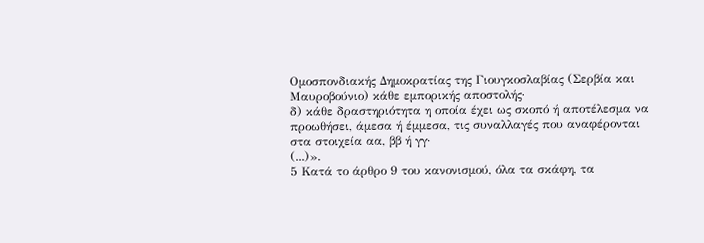Ομοσπονδιακής Δημοκρατίας της Γιουγκοσλαβίας (Σερβία και Μαυροβούνιο) κάθε εμπορικής αποστολής·
δ) κάθε δραστηριότητα η οποία έχει ως σκοπό ή αποτέλεσμα να προωθήσει, άμεσα ή έμμεσα, τις συναλλαγές που αναφέρονται στα στοιχεία αα, ββ ή γγ·
(...)».
5 Κατά το άρθρο 9 του κανονισμού, όλα τα σκάφη, τα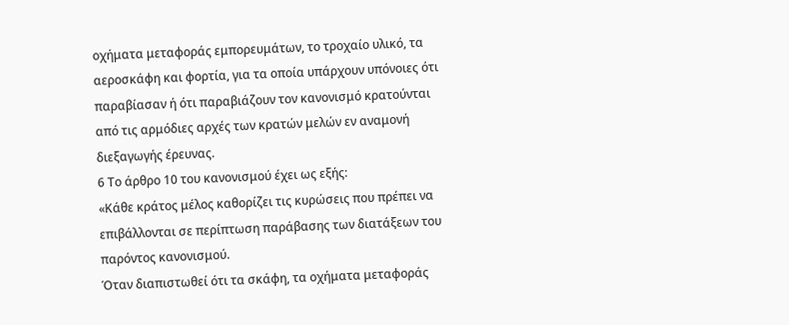οχήματα μεταφοράς εμπορευμάτων, το τροχαίο υλικό, τα αεροσκάφη και φορτία, για τα οποία υπάρχουν υπόνοιες ότι παραβίασαν ή ότι παραβιάζουν τον κανονισμό κρατούνται από τις αρμόδιες αρχές των κρατών μελών εν αναμονή διεξαγωγής έρευνας.
6 Το άρθρο 10 του κανονισμού έχει ως εξής:
«Κάθε κράτος μέλος καθορίζει τις κυρώσεις που πρέπει να επιβάλλονται σε περίπτωση παράβασης των διατάξεων του παρόντος κανονισμού.
Όταν διαπιστωθεί ότι τα σκάφη, τα οχήματα μεταφοράς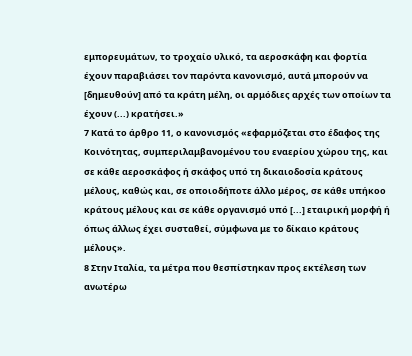εμπορευμάτων, το τροχαίο υλικό, τα αεροσκάφη και φορτία έχουν παραβιάσει τον παρόντα κανονισμό, αυτά μπορούν να [δημευθούν] από τα κράτη μέλη, οι αρμόδιες αρχές των οποίων τα έχουν (...) κρατήσει.»
7 Κατά το άρθρο 11, ο κανονισμός «εφαρμόζεται στο έδαφος της Κοινότητας, συμπεριλαμβανομένου του εναερίου χώρου της, και σε κάθε αεροσκάφος ή σκάφος υπό τη δικαιοδοσία κράτους μέλους, καθώς και, σε οποιοδήποτε άλλο μέρος, σε κάθε υπήκοο κράτους μέλους και σε κάθε οργανισμό υπό [...] εταιρική μορφή ή όπως άλλως έχει συσταθεί, σύμφωνα με το δίκαιο κράτους μέλους».
8 Στην Ιταλία, τα μέτρα που θεσπίστηκαν προς εκτέλεση των ανωτέρω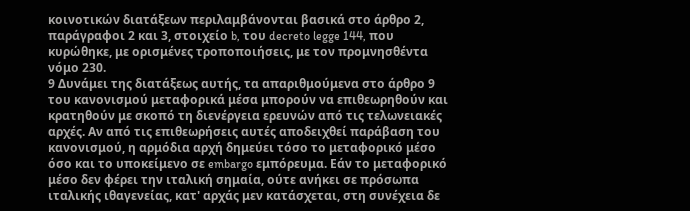κοινοτικών διατάξεων περιλαμβάνονται βασικά στο άρθρο 2, παράγραφοι 2 και 3, στοιχείο b, του decreto legge 144, που κυρώθηκε, με ορισμένες τροποποιήσεις, με τον προμνησθέντα νόμο 230.
9 Δυνάμει της διατάξεως αυτής, τα απαριθμούμενα στο άρθρο 9 του κανονισμού μεταφορικά μέσα μπορούν να επιθεωρηθούν και κρατηθούν με σκοπό τη διενέργεια ερευνών από τις τελωνειακές αρχές. Αν από τις επιθεωρήσεις αυτές αποδειχθεί παράβαση του κανονισμού, η αρμόδια αρχή δημεύει τόσο το μεταφορικό μέσο όσο και το υποκείμενο σε embargo εμπόρευμα. Εάν το μεταφορικό μέσο δεν φέρει την ιταλική σημαία, ούτε ανήκει σε πρόσωπα ιταλικής ιθαγενείας, κατ' αρχάς μεν κατάσχεται, στη συνέχεια δε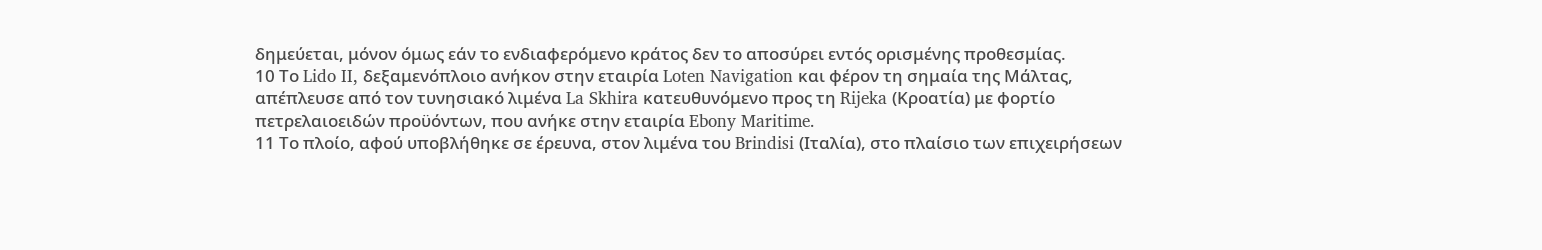δημεύεται, μόνον όμως εάν το ενδιαφερόμενο κράτος δεν το αποσύρει εντός ορισμένης προθεσμίας.
10 Το Lido II, δεξαμενόπλοιο ανήκον στην εταιρία Loten Navigation και φέρον τη σημαία της Μάλτας, απέπλευσε από τον τυνησιακό λιμένα La Skhira κατευθυνόμενο προς τη Rijeka (Κροατία) με φορτίο πετρελαιοειδών προϋόντων, που ανήκε στην εταιρία Ebony Maritime.
11 Το πλοίο, αφού υποβλήθηκε σε έρευνα, στον λιμένα του Brindisi (Ιταλία), στο πλαίσιο των επιχειρήσεων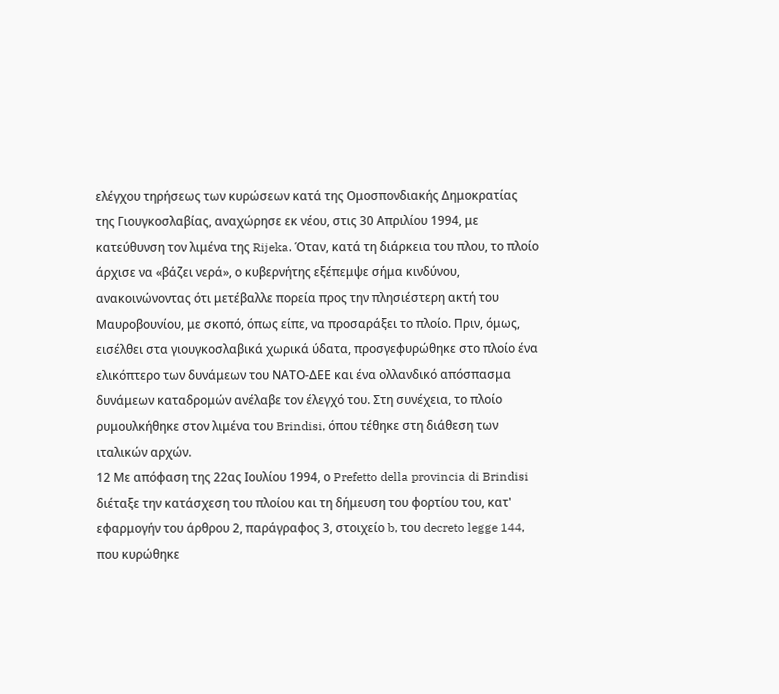ελέγχου τηρήσεως των κυρώσεων κατά της Ομοσπονδιακής Δημοκρατίας της Γιουγκοσλαβίας, αναχώρησε εκ νέου, στις 30 Απριλίου 1994, με κατεύθυνση τον λιμένα της Rijeka. Όταν, κατά τη διάρκεια του πλου, το πλοίο άρχισε να «βάζει νερά», ο κυβερνήτης εξέπεμψε σήμα κινδύνου, ανακοινώνοντας ότι μετέβαλλε πορεία προς την πλησιέστερη ακτή του Μαυροβουνίου, με σκοπό, όπως είπε, να προσαράξει το πλοίο. Πριν, όμως, εισέλθει στα γιουγκοσλαβικά χωρικά ύδατα, προσγεφυρώθηκε στο πλοίο ένα ελικόπτερο των δυνάμεων του ΝΑΤΟ-ΔΕΕ και ένα ολλανδικό απόσπασμα δυνάμεων καταδρομών ανέλαβε τον έλεγχό του. Στη συνέχεια, το πλοίο ρυμουλκήθηκε στον λιμένα του Brindisi, όπου τέθηκε στη διάθεση των ιταλικών αρχών.
12 Με απόφαση της 22ας Ιουλίου 1994, ο Prefetto della provincia di Brindisi διέταξε την κατάσχεση του πλοίου και τη δήμευση του φορτίου του, κατ' εφαρμογήν του άρθρου 2, παράγραφος 3, στοιχείο b, του decreto legge 144, που κυρώθηκε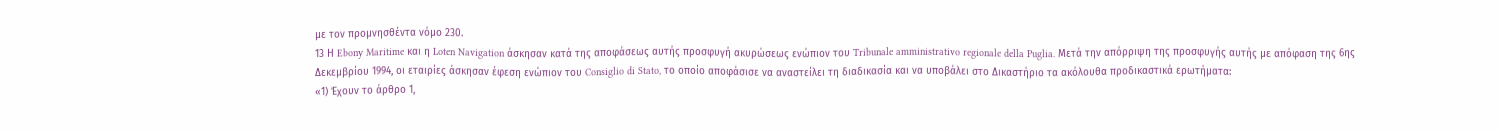με τον προμνησθέντα νόμο 230.
13 Η Ebony Maritime και η Loten Navigation άσκησαν κατά της αποφάσεως αυτής προσφυγή ακυρώσεως ενώπιον του Tribunale amministrativo regionale della Puglia. Μετά την απόρριψη της προσφυγής αυτής με απόφαση της 6ης Δεκεμβρίου 1994, οι εταιρίες άσκησαν έφεση ενώπιον του Consiglio di Stato, το οποίο αποφάσισε να αναστείλει τη διαδικασία και να υποβάλει στο Δικαστήριο τα ακόλουθα προδικαστικά ερωτήματα:
«1) Έχουν το άρθρο 1,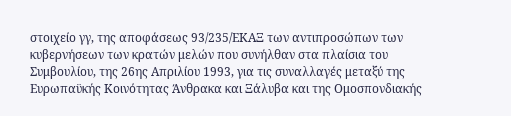στοιχείο γγ, της αποφάσεως 93/235/ΕΚΑΞ των αντιπροσώπων των κυβερνήσεων των κρατών μελών που συνήλθαν στα πλαίσια του Συμβουλίου, της 26ης Απριλίου 1993, για τις συναλλαγές μεταξύ της Ευρωπαϋκής Κοινότητας Άνθρακα και Ξάλυβα και της Ομοσπονδιακής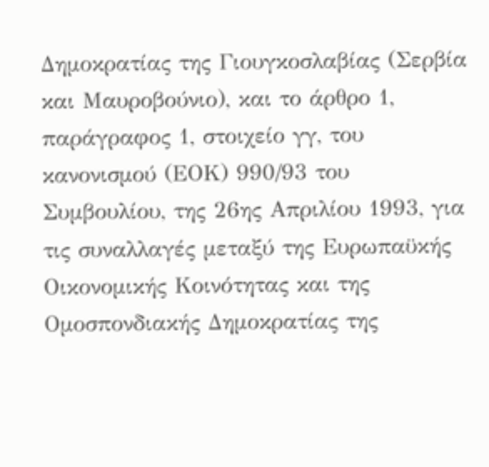Δημοκρατίας της Γιουγκοσλαβίας (Σερβία και Μαυροβούνιο), και το άρθρο 1, παράγραφος 1, στοιχείο γγ, του κανονισμού (ΕΟΚ) 990/93 του Συμβουλίου, της 26ης Απριλίου 1993, για τις συναλλαγές μεταξύ της Ευρωπαϋκής Οικονομικής Κοινότητας και της Ομοσπονδιακής Δημοκρατίας της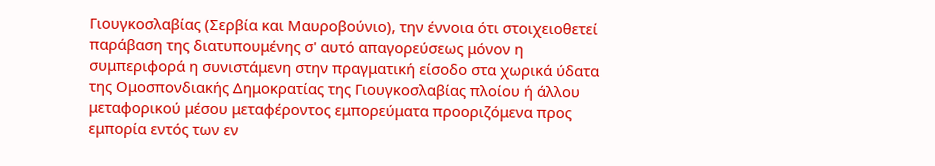Γιουγκοσλαβίας (Σερβία και Μαυροβούνιο), την έννοια ότι στοιχειοθετεί παράβαση της διατυπουμένης σ' αυτό απαγορεύσεως μόνον η συμπεριφορά η συνιστάμενη στην πραγματική είσοδο στα χωρικά ύδατα της Ομοσπονδιακής Δημοκρατίας της Γιουγκοσλαβίας πλοίου ή άλλου μεταφορικού μέσου μεταφέροντος εμπορεύματα προοριζόμενα προς εμπορία εντός των εν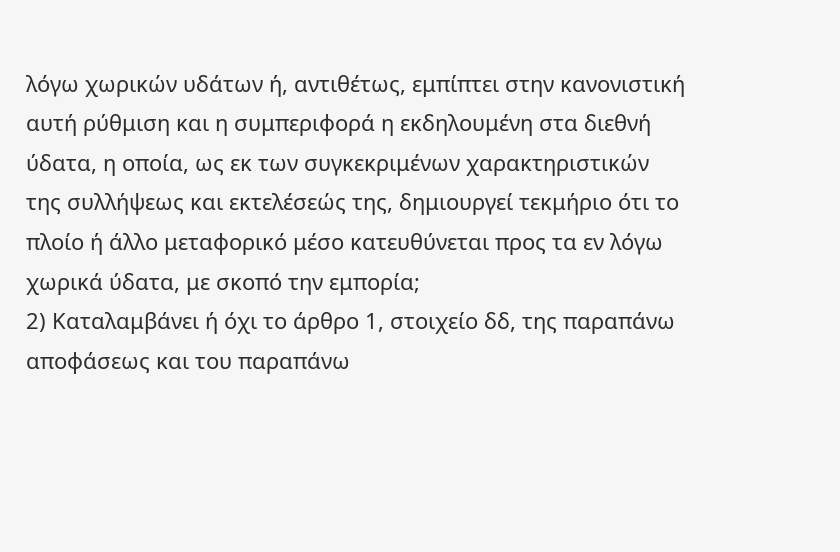λόγω χωρικών υδάτων ή, αντιθέτως, εμπίπτει στην κανονιστική αυτή ρύθμιση και η συμπεριφορά η εκδηλουμένη στα διεθνή ύδατα, η οποία, ως εκ των συγκεκριμένων χαρακτηριστικών της συλλήψεως και εκτελέσεώς της, δημιουργεί τεκμήριο ότι το πλοίο ή άλλο μεταφορικό μέσο κατευθύνεται προς τα εν λόγω χωρικά ύδατα, με σκοπό την εμπορία;
2) Καταλαμβάνει ή όχι το άρθρο 1, στοιχείο δδ, της παραπάνω αποφάσεως και του παραπάνω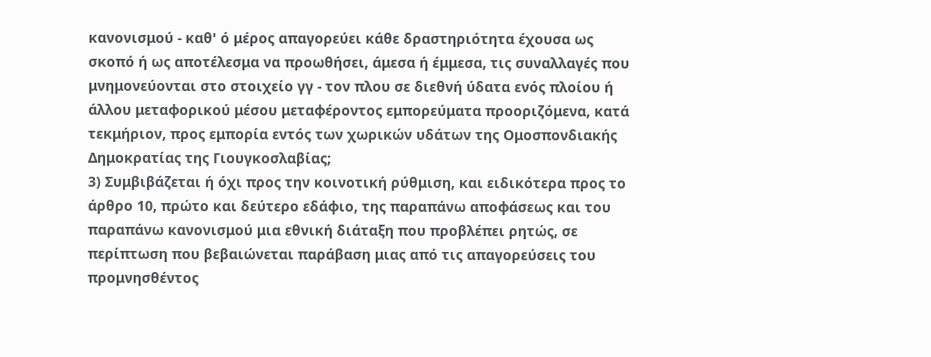κανονισμού - καθ' ό μέρος απαγορεύει κάθε δραστηριότητα έχουσα ως σκοπό ή ως αποτέλεσμα να προωθήσει, άμεσα ή έμμεσα, τις συναλλαγές που μνημονεύονται στο στοιχείο γγ - τον πλου σε διεθνή ύδατα ενός πλοίου ή άλλου μεταφορικού μέσου μεταφέροντος εμπορεύματα προοριζόμενα, κατά τεκμήριον, προς εμπορία εντός των χωρικών υδάτων της Ομοσπονδιακής Δημοκρατίας της Γιουγκοσλαβίας;
3) Συμβιβάζεται ή όχι προς την κοινοτική ρύθμιση, και ειδικότερα προς το άρθρο 10, πρώτο και δεύτερο εδάφιο, της παραπάνω αποφάσεως και του παραπάνω κανονισμού μια εθνική διάταξη που προβλέπει ρητώς, σε περίπτωση που βεβαιώνεται παράβαση μιας από τις απαγορεύσεις του προμνησθέντος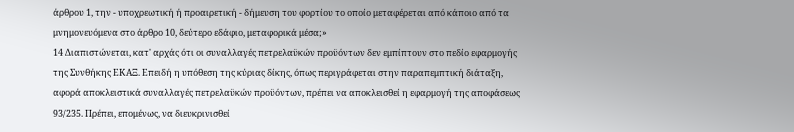άρθρου 1, την - υποχρεωτική ή προαιρετική - δήμευση του φορτίου το οποίο μεταφέρεται από κάποιο από τα μνημονευόμενα στο άρθρο 10, δεύτερο εδάφιο, μεταφορικά μέσα;»
14 Διαπιστώνεται, κατ' αρχάς ότι οι συναλλαγές πετρελαϋκών προϋόντων δεν εμπίπτουν στο πεδίο εφαρμογής της Συνθήκης ΕΚΑΞ. Επειδή η υπόθεση της κύριας δίκης, όπως περιγράφεται στην παραπεμπτική διάταξη, αφορά αποκλειστικά συναλλαγές πετρελαϋκών προϋόντων, πρέπει να αποκλεισθεί η εφαρμογή της αποφάσεως 93/235. Πρέπει, επομένως, να διευκρινισθεί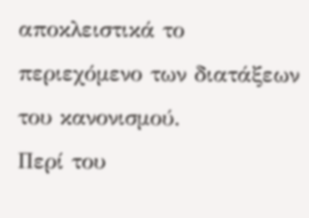αποκλειστικά το περιεχόμενο των διατάξεων του κανονισμού.
Περί του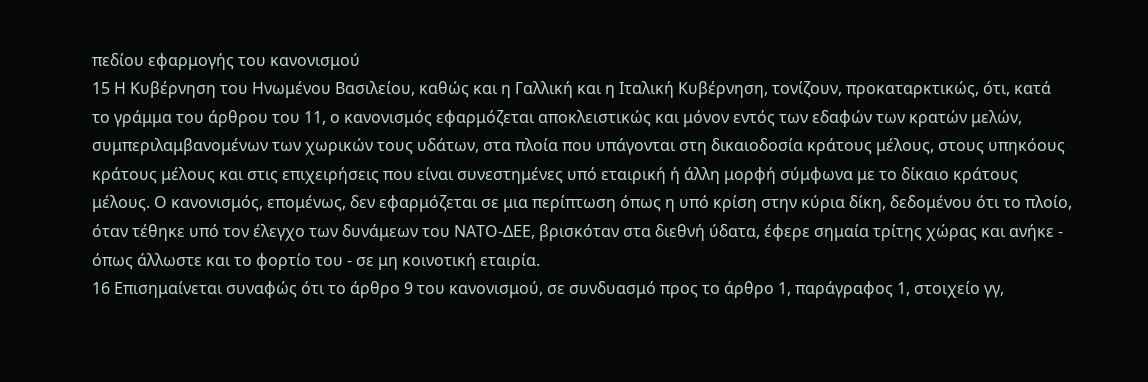πεδίου εφαρμογής του κανονισμού
15 Η Κυβέρνηση του Ηνωμένου Βασιλείου, καθώς και η Γαλλική και η Ιταλική Κυβέρνηση, τονίζουν, προκαταρκτικώς, ότι, κατά το γράμμα του άρθρου του 11, ο κανονισμός εφαρμόζεται αποκλειστικώς και μόνον εντός των εδαφών των κρατών μελών, συμπεριλαμβανομένων των χωρικών τους υδάτων, στα πλοία που υπάγονται στη δικαιοδοσία κράτους μέλους, στους υπηκόους κράτους μέλους και στις επιχειρήσεις που είναι συνεστημένες υπό εταιρική ή άλλη μορφή σύμφωνα με το δίκαιο κράτους μέλους. Ο κανονισμός, επομένως, δεν εφαρμόζεται σε μια περίπτωση όπως η υπό κρίση στην κύρια δίκη, δεδομένου ότι το πλοίο, όταν τέθηκε υπό τον έλεγχο των δυνάμεων του ΝΑΤΟ-ΔΕΕ, βρισκόταν στα διεθνή ύδατα, έφερε σημαία τρίτης χώρας και ανήκε - όπως άλλωστε και το φορτίο του - σε μη κοινοτική εταιρία.
16 Επισημαίνεται συναφώς ότι το άρθρο 9 του κανονισμού, σε συνδυασμό προς το άρθρο 1, παράγραφος 1, στοιχείο γγ,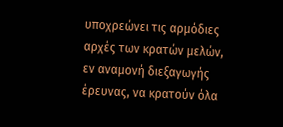υποχρεώνει τις αρμόδιες αρχές των κρατών μελών, εν αναμονή διεξαγωγής έρευνας, να κρατούν όλα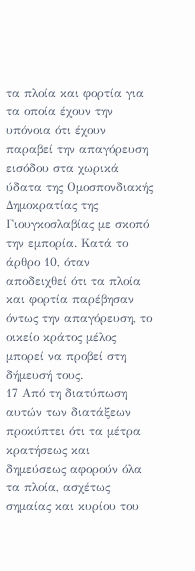τα πλοία και φορτία για τα οποία έχουν την υπόνοια ότι έχουν παραβεί την απαγόρευση εισόδου στα χωρικά ύδατα της Ομοσπονδιακής Δημοκρατίας της Γιουγκοσλαβίας με σκοπό την εμπορία. Κατά το άρθρο 10, όταν αποδειχθεί ότι τα πλοία και φορτία παρέβησαν όντως την απαγόρευση, το οικείο κράτος μέλος μπορεί να προβεί στη δήμευσή τους.
17 Από τη διατύπωση αυτών των διατάξεων προκύπτει ότι τα μέτρα κρατήσεως και δημεύσεως αφορούν όλα τα πλοία, ασχέτως σημαίας και κυρίου του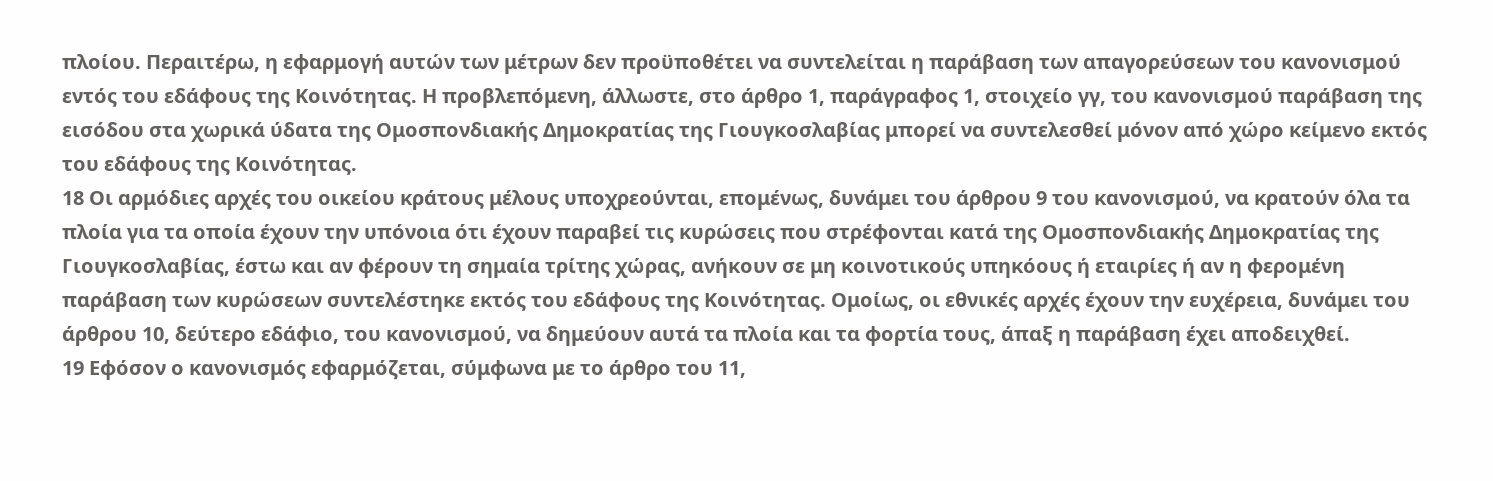πλοίου. Περαιτέρω, η εφαρμογή αυτών των μέτρων δεν προϋποθέτει να συντελείται η παράβαση των απαγορεύσεων του κανονισμού εντός του εδάφους της Κοινότητας. Η προβλεπόμενη, άλλωστε, στο άρθρο 1, παράγραφος 1, στοιχείο γγ, του κανονισμού παράβαση της εισόδου στα χωρικά ύδατα της Ομοσπονδιακής Δημοκρατίας της Γιουγκοσλαβίας μπορεί να συντελεσθεί μόνον από χώρο κείμενο εκτός του εδάφους της Κοινότητας.
18 Οι αρμόδιες αρχές του οικείου κράτους μέλους υποχρεούνται, επομένως, δυνάμει του άρθρου 9 του κανονισμού, να κρατούν όλα τα πλοία για τα οποία έχουν την υπόνοια ότι έχουν παραβεί τις κυρώσεις που στρέφονται κατά της Ομοσπονδιακής Δημοκρατίας της Γιουγκοσλαβίας, έστω και αν φέρουν τη σημαία τρίτης χώρας, ανήκουν σε μη κοινοτικούς υπηκόους ή εταιρίες ή αν η φερομένη παράβαση των κυρώσεων συντελέστηκε εκτός του εδάφους της Κοινότητας. Ομοίως, οι εθνικές αρχές έχουν την ευχέρεια, δυνάμει του άρθρου 10, δεύτερο εδάφιο, του κανονισμού, να δημεύουν αυτά τα πλοία και τα φορτία τους, άπαξ η παράβαση έχει αποδειχθεί.
19 Εφόσον ο κανονισμός εφαρμόζεται, σύμφωνα με το άρθρο του 11,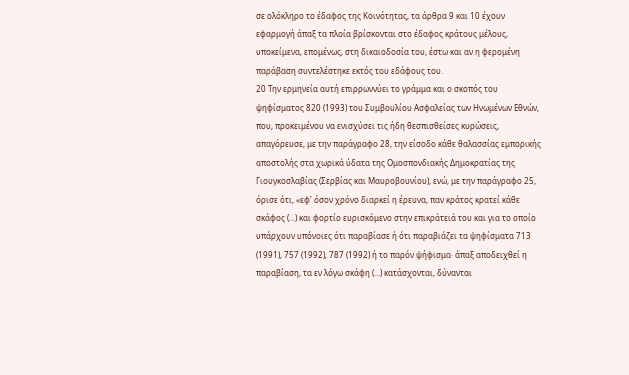σε ολόκληρο το έδαφος της Κοινότητας, τα άρθρα 9 και 10 έχουν εφαρμογή άπαξ τα πλοία βρίσκονται στο έδαφος κράτους μέλους, υποκείμενα, επομένως, στη δικαιοδοσία του, έστω και αν η φερομένη παράβαση συντελέστηκε εκτός του εδάφους του.
20 Την ερμηνεία αυτή επιρρωννύει το γράμμα και ο σκοπός του ψηφίσματος 820 (1993) του Συμβουλίου Ασφαλείας των Ηνωμένων Εθνών, που, προκειμένου να ενισχύσει τις ήδη θεσπισθείσες κυρώσεις, απαγόρευσε, με την παράγραφο 28, την είσοδο κάθε θαλασσίας εμπορικής αποστολής στα χωρικά ύδατα της Ομοσπονδιακής Δημοκρατίας της Γιουγκοσλαβίας (Σερβίας και Μαυροβουνίου), ενώ, με την παράγραφο 25, όρισε ότι, «εφ' όσον χρόνο διαρκεί η έρευνα, παν κράτος κρατεί κάθε σκάφος (...) και φορτίο ευρισκόμενο στην επικράτειά του και για το οποίο υπάρχουν υπόνοιες ότι παραβίασε ή ότι παραβιάζει τα ψηφίσματα 713 (1991), 757 (1992), 787 (1992) ή το παρόν ψήφισμα· άπαξ αποδειχθεί η παραβίαση, τα εν λόγω σκάφη (...) κατάσχονται, δύνανται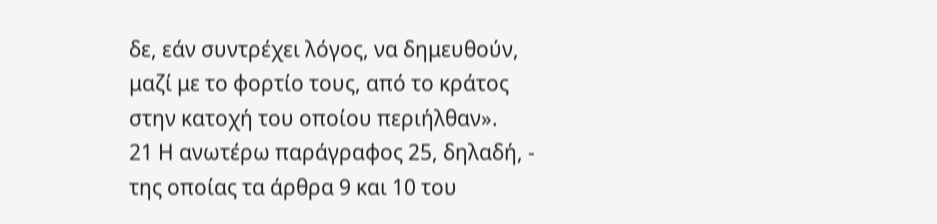δε, εάν συντρέχει λόγος, να δημευθούν, μαζί με το φορτίο τους, από το κράτος στην κατοχή του οποίου περιήλθαν».
21 Η ανωτέρω παράγραφος 25, δηλαδή, - της οποίας τα άρθρα 9 και 10 του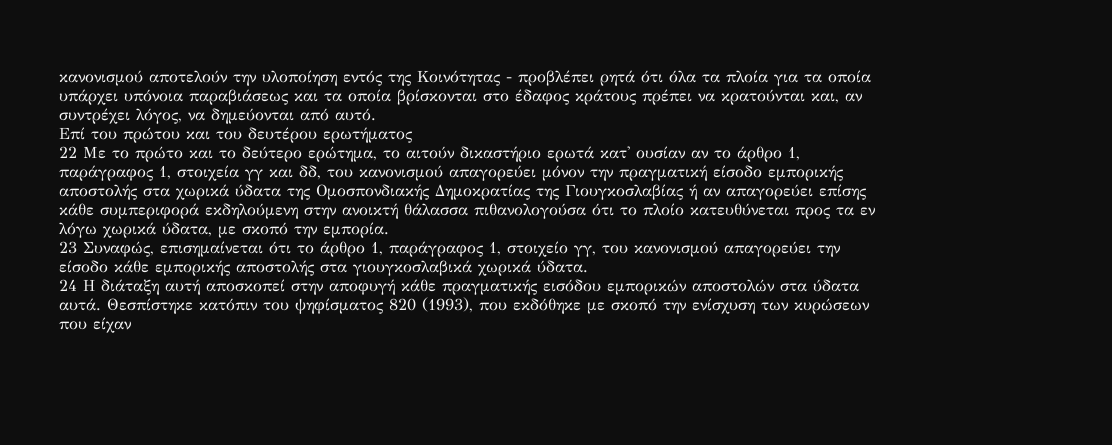κανονισμού αποτελούν την υλοποίηση εντός της Κοινότητας - προβλέπει ρητά ότι όλα τα πλοία για τα οποία υπάρχει υπόνοια παραβιάσεως και τα οποία βρίσκονται στο έδαφος κράτους πρέπει να κρατούνται και, αν συντρέχει λόγος, να δημεύονται από αυτό.
Επί του πρώτου και του δευτέρου ερωτήματος
22 Με το πρώτο και το δεύτερο ερώτημα, το αιτούν δικαστήριο ερωτά κατ' ουσίαν αν το άρθρο 1, παράγραφος 1, στοιχεία γγ και δδ, του κανονισμού απαγορεύει μόνον την πραγματική είσοδο εμπορικής αποστολής στα χωρικά ύδατα της Ομοσπονδιακής Δημοκρατίας της Γιουγκοσλαβίας ή αν απαγορεύει επίσης κάθε συμπεριφορά εκδηλούμενη στην ανοικτή θάλασσα πιθανολογούσα ότι το πλοίο κατευθύνεται προς τα εν λόγω χωρικά ύδατα, με σκοπό την εμπορία.
23 Συναφώς, επισημαίνεται ότι το άρθρο 1, παράγραφος 1, στοιχείο γγ, του κανονισμού απαγορεύει την είσοδο κάθε εμπορικής αποστολής στα γιουγκοσλαβικά χωρικά ύδατα.
24 Η διάταξη αυτή αποσκοπεί στην αποφυγή κάθε πραγματικής εισόδου εμπορικών αποστολών στα ύδατα αυτά. Θεσπίστηκε κατόπιν του ψηφίσματος 820 (1993), που εκδόθηκε με σκοπό την ενίσχυση των κυρώσεων που είχαν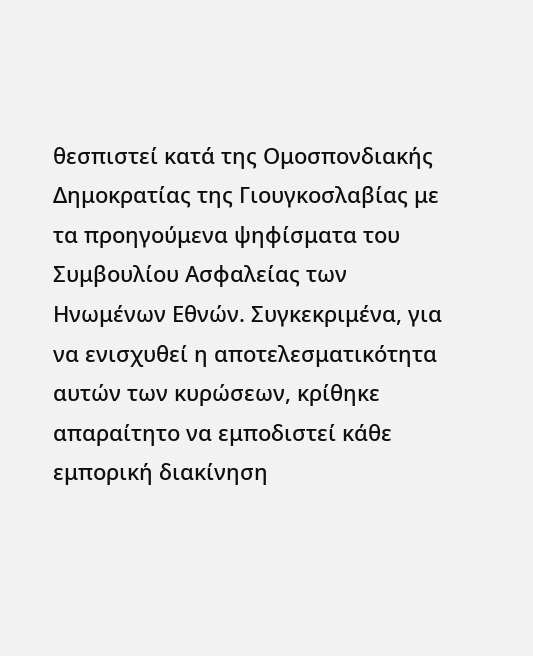θεσπιστεί κατά της Ομοσπονδιακής Δημοκρατίας της Γιουγκοσλαβίας με τα προηγούμενα ψηφίσματα του Συμβουλίου Ασφαλείας των Ηνωμένων Εθνών. Συγκεκριμένα, για να ενισχυθεί η αποτελεσματικότητα αυτών των κυρώσεων, κρίθηκε απαραίτητο να εμποδιστεί κάθε εμπορική διακίνηση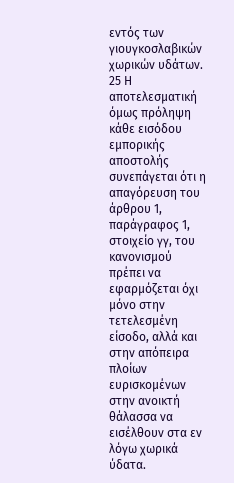εντός των γιουγκοσλαβικών χωρικών υδάτων.
25 Η αποτελεσματική όμως πρόληψη κάθε εισόδου εμπορικής αποστολής συνεπάγεται ότι η απαγόρευση του άρθρου 1, παράγραφος 1, στοιχείο γγ, του κανονισμού πρέπει να εφαρμόζεται όχι μόνο στην τετελεσμένη είσοδο, αλλά και στην απόπειρα πλοίων ευρισκομένων στην ανοικτή θάλασσα να εισέλθουν στα εν λόγω χωρικά ύδατα.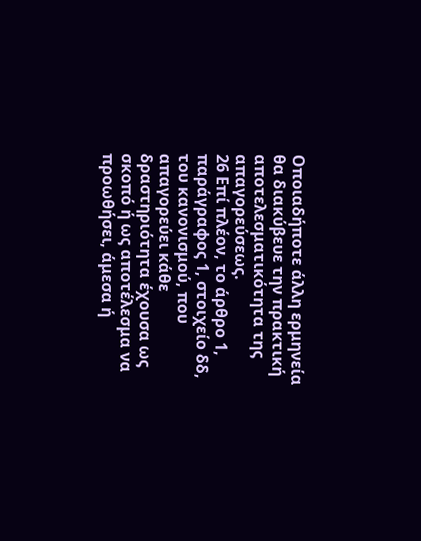Οποιαδήποτε άλλη ερμηνεία θα διακύβευε την πρακτική αποτελεσματικότητα της απαγορεύσεως.
26 Επί πλέον, το άρθρο 1, παράγραφος 1, στοιχείο δδ, του κανονισμού, που απαγορεύει κάθε δραστηριότητα έχουσα ως σκοπό ή ως αποτέλεσμα να προωθήσει, άμεσα ή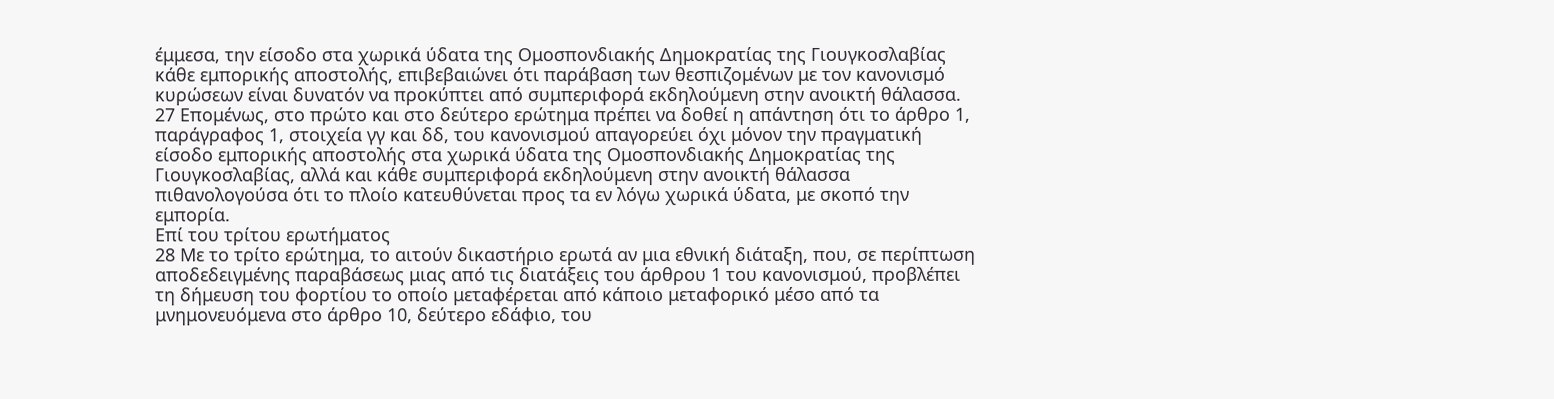έμμεσα, την είσοδο στα χωρικά ύδατα της Ομοσπονδιακής Δημοκρατίας της Γιουγκοσλαβίας κάθε εμπορικής αποστολής, επιβεβαιώνει ότι παράβαση των θεσπιζομένων με τον κανονισμό κυρώσεων είναι δυνατόν να προκύπτει από συμπεριφορά εκδηλούμενη στην ανοικτή θάλασσα.
27 Επομένως, στο πρώτο και στο δεύτερο ερώτημα πρέπει να δοθεί η απάντηση ότι το άρθρο 1, παράγραφος 1, στοιχεία γγ και δδ, του κανονισμού απαγορεύει όχι μόνον την πραγματική είσοδο εμπορικής αποστολής στα χωρικά ύδατα της Ομοσπονδιακής Δημοκρατίας της Γιουγκοσλαβίας, αλλά και κάθε συμπεριφορά εκδηλούμενη στην ανοικτή θάλασσα πιθανολογούσα ότι το πλοίο κατευθύνεται προς τα εν λόγω χωρικά ύδατα, με σκοπό την εμπορία.
Επί του τρίτου ερωτήματος
28 Με το τρίτο ερώτημα, το αιτούν δικαστήριο ερωτά αν μια εθνική διάταξη, που, σε περίπτωση αποδεδειγμένης παραβάσεως μιας από τις διατάξεις του άρθρου 1 του κανονισμού, προβλέπει τη δήμευση του φορτίου το οποίο μεταφέρεται από κάποιο μεταφορικό μέσο από τα μνημονευόμενα στο άρθρο 10, δεύτερο εδάφιο, του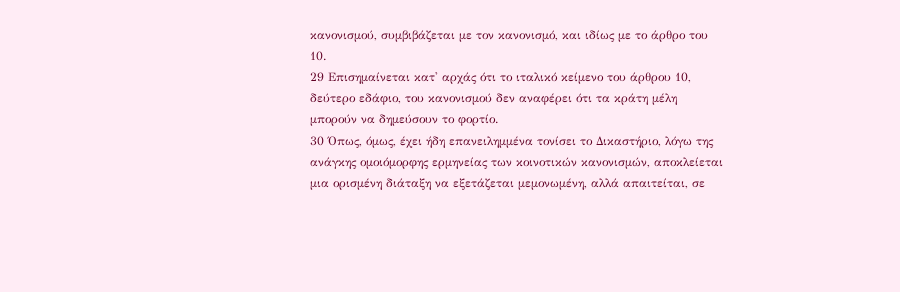κανονισμού, συμβιβάζεται με τον κανονισμό, και ιδίως με το άρθρο του 10.
29 Επισημαίνεται κατ' αρχάς ότι το ιταλικό κείμενο του άρθρου 10, δεύτερο εδάφιο, του κανονισμού δεν αναφέρει ότι τα κράτη μέλη μπορούν να δημεύσουν το φορτίο.
30 Όπως, όμως, έχει ήδη επανειλημμένα τονίσει το Δικαστήριο, λόγω της ανάγκης ομοιόμορφης ερμηνείας των κοινοτικών κανονισμών, αποκλείεται μια ορισμένη διάταξη να εξετάζεται μεμονωμένη, αλλά απαιτείται, σε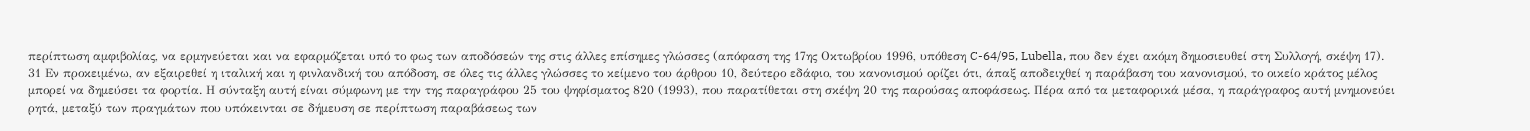περίπτωση αμφιβολίας, να ερμηνεύεται και να εφαρμόζεται υπό το φως των αποδόσεών της στις άλλες επίσημες γλώσσες (απόφαση της 17ης Οκτωβρίου 1996, υπόθεση C-64/95, Lubella, που δεν έχει ακόμη δημοσιευθεί στη Συλλογή, σκέψη 17).
31 Εν προκειμένω, αν εξαιρεθεί η ιταλική και η φινλανδική του απόδοση, σε όλες τις άλλες γλώσσες το κείμενο του άρθρου 10, δεύτερο εδάφιο, του κανονισμού ορίζει ότι, άπαξ αποδειχθεί η παράβαση του κανονισμού, το οικείο κράτος μέλος μπορεί να δημεύσει τα φορτία. Η σύνταξη αυτή είναι σύμφωνη με την της παραγράφου 25 του ψηφίσματος 820 (1993), που παρατίθεται στη σκέψη 20 της παρούσας αποφάσεως. Πέρα από τα μεταφορικά μέσα, η παράγραφος αυτή μνημονεύει ρητά, μεταξύ των πραγμάτων που υπόκεινται σε δήμευση σε περίπτωση παραβάσεως των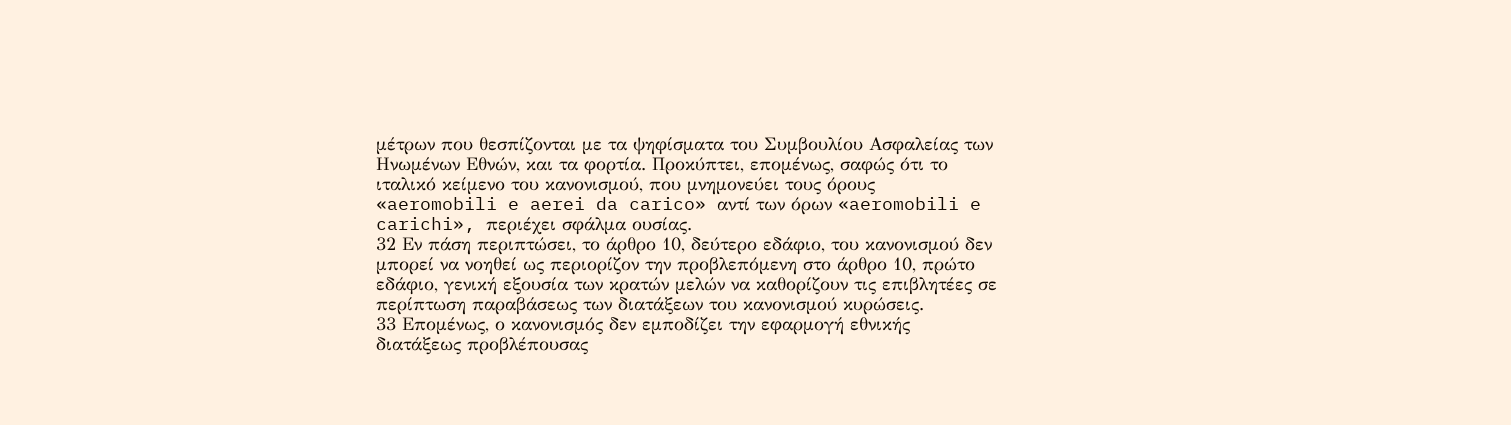μέτρων που θεσπίζονται με τα ψηφίσματα του Συμβουλίου Ασφαλείας των Ηνωμένων Εθνών, και τα φορτία. Προκύπτει, επομένως, σαφώς ότι το ιταλικό κείμενο του κανονισμού, που μνημονεύει τους όρους «aeromobili e aerei da carico» αντί των όρων «aeromobili e carichi», περιέχει σφάλμα ουσίας.
32 Εν πάση περιπτώσει, το άρθρο 10, δεύτερο εδάφιο, του κανονισμού δεν μπορεί να νοηθεί ως περιορίζον την προβλεπόμενη στο άρθρο 10, πρώτο εδάφιο, γενική εξουσία των κρατών μελών να καθορίζουν τις επιβλητέες σε περίπτωση παραβάσεως των διατάξεων του κανονισμού κυρώσεις.
33 Επομένως, ο κανονισμός δεν εμποδίζει την εφαρμογή εθνικής διατάξεως προβλέπουσας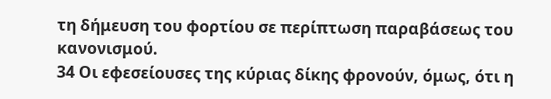τη δήμευση του φορτίου σε περίπτωση παραβάσεως του κανονισμού.
34 Οι εφεσείουσες της κύριας δίκης φρονούν, όμως, ότι η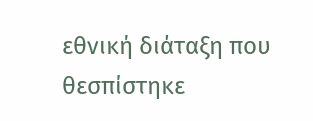εθνική διάταξη που θεσπίστηκε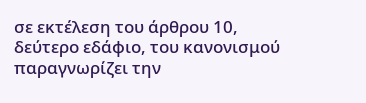σε εκτέλεση του άρθρου 10, δεύτερο εδάφιο, του κανονισμού παραγνωρίζει την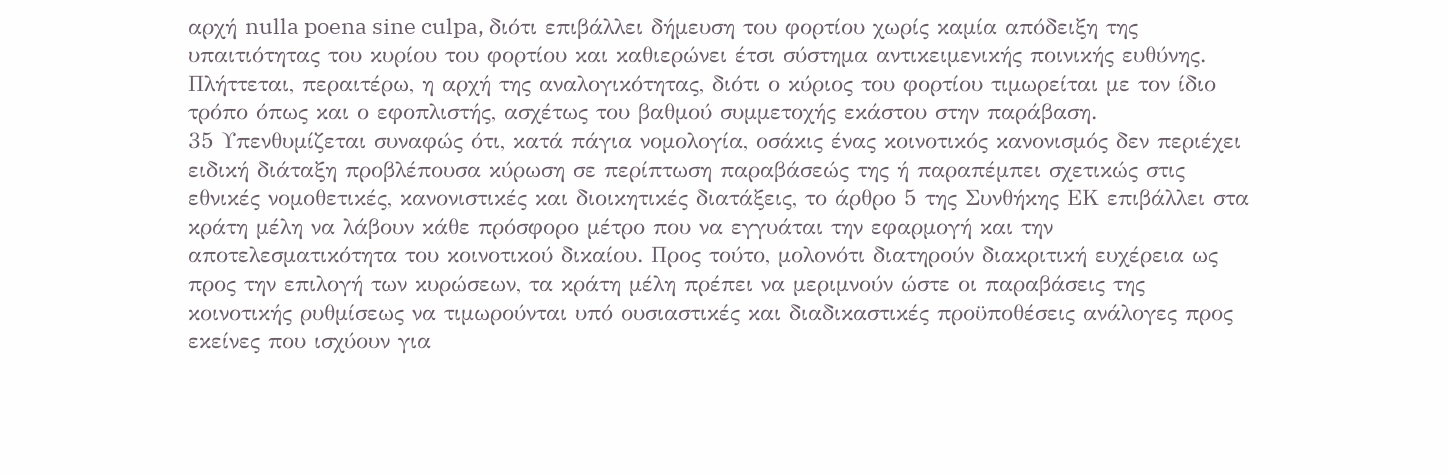αρχή nulla poena sine culpa, διότι επιβάλλει δήμευση του φορτίου χωρίς καμία απόδειξη της υπαιτιότητας του κυρίου του φορτίου και καθιερώνει έτσι σύστημα αντικειμενικής ποινικής ευθύνης. Πλήττεται, περαιτέρω, η αρχή της αναλογικότητας, διότι ο κύριος του φορτίου τιμωρείται με τον ίδιο τρόπο όπως και ο εφοπλιστής, ασχέτως του βαθμού συμμετοχής εκάστου στην παράβαση.
35 Υπενθυμίζεται συναφώς ότι, κατά πάγια νομολογία, οσάκις ένας κοινοτικός κανονισμός δεν περιέχει ειδική διάταξη προβλέπουσα κύρωση σε περίπτωση παραβάσεώς της ή παραπέμπει σχετικώς στις εθνικές νομοθετικές, κανονιστικές και διοικητικές διατάξεις, το άρθρο 5 της Συνθήκης ΕΚ επιβάλλει στα κράτη μέλη να λάβουν κάθε πρόσφορο μέτρο που να εγγυάται την εφαρμογή και την αποτελεσματικότητα του κοινοτικού δικαίου. Προς τούτο, μολονότι διατηρούν διακριτική ευχέρεια ως προς την επιλογή των κυρώσεων, τα κράτη μέλη πρέπει να μεριμνούν ώστε οι παραβάσεις της κοινοτικής ρυθμίσεως να τιμωρούνται υπό ουσιαστικές και διαδικαστικές προϋποθέσεις ανάλογες προς εκείνες που ισχύουν για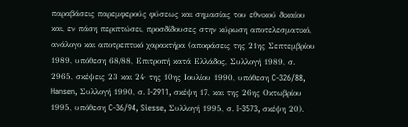παραβάσεις παρεμφερούς φύσεως και σημασίας του εθνικού δικαίου και, εν πάση περιπτώσει, προσδίδουσες στην κύρωση αποτελεσματικό, ανάλογο και αποτρεπτικό χαρακτήρα (αποφάσεις της 21ης Σεπτεμβρίου 1989, υπόθεση 68/88, Επιτροπή κατά Ελλάδος, Συλλογή 1989, σ. 2965, σκέψεις 23 και 24· της 10ης Ιουλίου 1990, υπόθεση C-326/88, Hansen, Συλλογή 1990, σ. I-2911, σκέψη 17, και της 26ης Οκτωβρίου 1995, υπόθεση C-36/94, Siesse, Συλλογή 1995, σ. I-3573, σκέψη 20).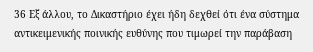36 Εξ άλλου, το Δικαστήριο έχει ήδη δεχθεί ότι ένα σύστημα αντικειμενικής ποινικής ευθύνης που τιμωρεί την παράβαση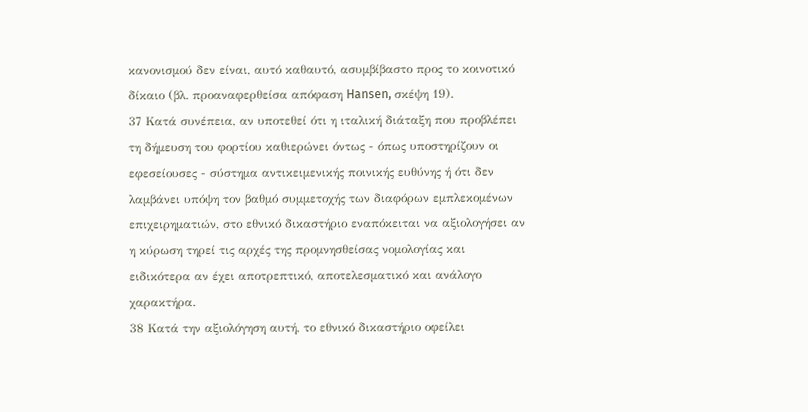κανονισμού δεν είναι, αυτό καθαυτό, ασυμβίβαστο προς το κοινοτικό δίκαιο (βλ. προαναφερθείσα απόφαση Hansen, σκέψη 19).
37 Κατά συνέπεια, αν υποτεθεί ότι η ιταλική διάταξη που προβλέπει τη δήμευση του φορτίου καθιερώνει όντως - όπως υποστηρίζουν οι εφεσείουσες - σύστημα αντικειμενικής ποινικής ευθύνης ή ότι δεν λαμβάνει υπόψη τον βαθμό συμμετοχής των διαφόρων εμπλεκομένων επιχειρηματιών, στο εθνικό δικαστήριο εναπόκειται να αξιολογήσει αν η κύρωση τηρεί τις αρχές της προμνησθείσας νομολογίας και ειδικότερα αν έχει αποτρεπτικό, αποτελεσματικό και ανάλογο χαρακτήρα.
38 Κατά την αξιολόγηση αυτή, το εθνικό δικαστήριο οφείλει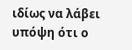ιδίως να λάβει υπόψη ότι ο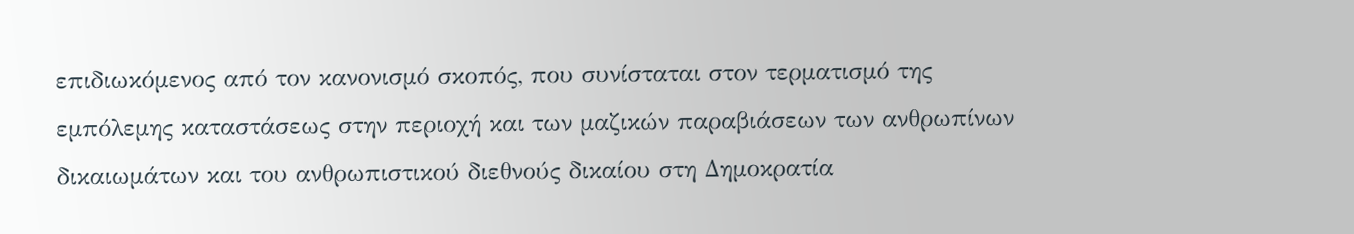επιδιωκόμενος από τον κανονισμό σκοπός, που συνίσταται στον τερματισμό της εμπόλεμης καταστάσεως στην περιοχή και των μαζικών παραβιάσεων των ανθρωπίνων δικαιωμάτων και του ανθρωπιστικού διεθνούς δικαίου στη Δημοκρατία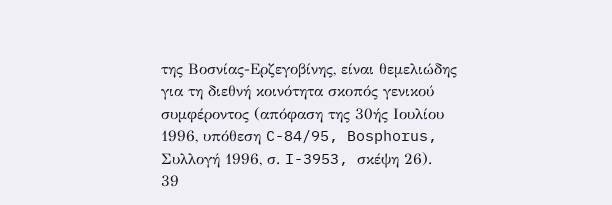της Βοσνίας-Ερζεγοβίνης, είναι θεμελιώδης για τη διεθνή κοινότητα σκοπός γενικού συμφέροντος (απόφαση της 30ής Ιουλίου 1996, υπόθεση C-84/95, Bosphorus, Συλλογή 1996, σ. I-3953, σκέψη 26).
39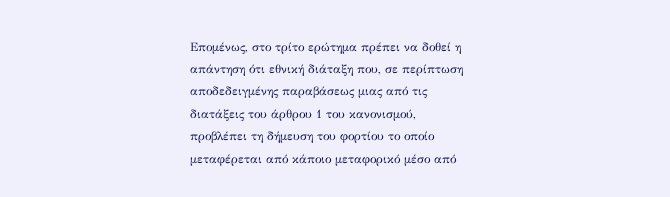Επομένως, στο τρίτο ερώτημα πρέπει να δοθεί η απάντηση ότι εθνική διάταξη που, σε περίπτωση αποδεδειγμένης παραβάσεως μιας από τις διατάξεις του άρθρου 1 του κανονισμού, προβλέπει τη δήμευση του φορτίου το οποίο μεταφέρεται από κάποιο μεταφορικό μέσο από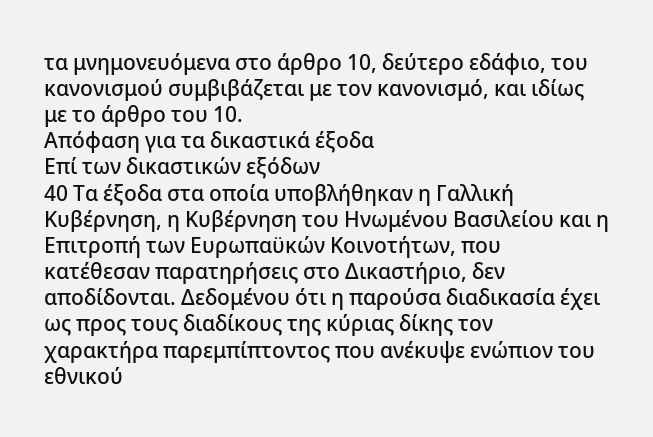τα μνημονευόμενα στο άρθρο 10, δεύτερο εδάφιο, του κανονισμού συμβιβάζεται με τον κανονισμό, και ιδίως με το άρθρο του 10.
Απόφαση για τα δικαστικά έξοδα
Επί των δικαστικών εξόδων
40 Τα έξοδα στα οποία υποβλήθηκαν η Γαλλική Κυβέρνηση, η Κυβέρνηση του Ηνωμένου Βασιλείου και η Επιτροπή των Ευρωπαϋκών Κοινοτήτων, που κατέθεσαν παρατηρήσεις στο Δικαστήριο, δεν αποδίδονται. Δεδομένου ότι η παρούσα διαδικασία έχει ως προς τους διαδίκους της κύριας δίκης τον χαρακτήρα παρεμπίπτοντος που ανέκυψε ενώπιον του εθνικού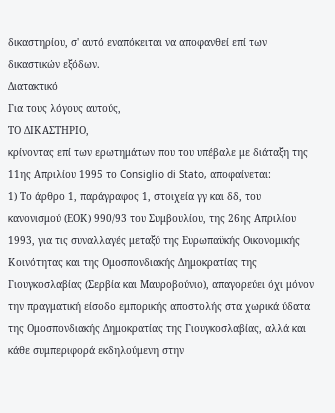δικαστηρίου, σ' αυτό εναπόκειται να αποφανθεί επί των δικαστικών εξόδων.
Διατακτικό
Για τους λόγους αυτούς,
ΤΟ ΔΙΚΑΣΤΗΡΙΟ,
κρίνοντας επί των ερωτημάτων που του υπέβαλε με διάταξη της 11ης Απριλίου 1995 το Consiglio di Stato, αποφαίνεται:
1) Το άρθρο 1, παράγραφος 1, στοιχεία γγ και δδ, του κανονισμού (ΕΟΚ) 990/93 του Συμβουλίου, της 26ης Απριλίου 1993, για τις συναλλαγές μεταξύ της Ευρωπαϋκής Οικονομικής Κοινότητας και της Ομοσπονδιακής Δημοκρατίας της Γιουγκοσλαβίας (Σερβία και Μαυροβούνιο), απαγορεύει όχι μόνον την πραγματική είσοδο εμπορικής αποστολής στα χωρικά ύδατα της Ομοσπονδιακής Δημοκρατίας της Γιουγκοσλαβίας, αλλά και κάθε συμπεριφορά εκδηλούμενη στην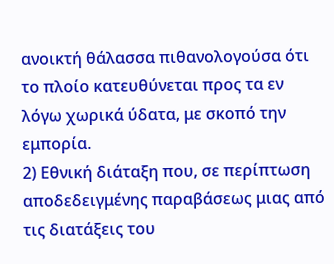ανοικτή θάλασσα πιθανολογούσα ότι το πλοίο κατευθύνεται προς τα εν λόγω χωρικά ύδατα, με σκοπό την εμπορία.
2) Εθνική διάταξη που, σε περίπτωση αποδεδειγμένης παραβάσεως μιας από τις διατάξεις του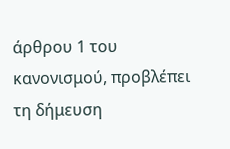άρθρου 1 του κανονισμού, προβλέπει τη δήμευση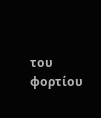του φορτίου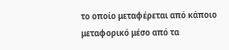το οποίο μεταφέρεται από κάποιο μεταφορικό μέσο από τα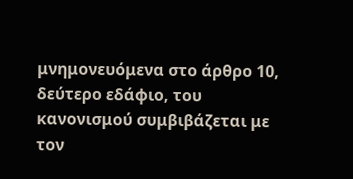μνημονευόμενα στο άρθρο 10, δεύτερο εδάφιο, του κανονισμού συμβιβάζεται με τον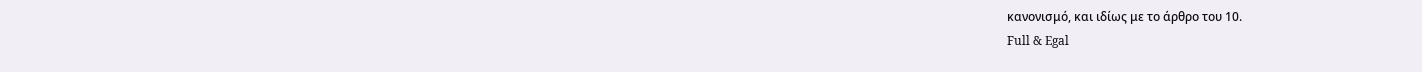κανονισμό, και ιδίως με το άρθρο του 10.
Full & Egal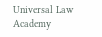Universal Law Academy